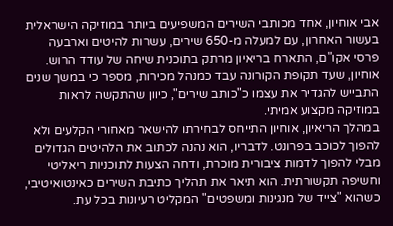אבי אוחיון, אחד מכותבי השירים המשפיעים ביותר במוזיקה הישראלית בעשור האחרון, עם למעלה מ-650 שירים, עשרות להיטים וארבעה פרסי אקו"ם, התארח בריאיון מרתק בתוכנית שיחה של עודד הרוש. אוחיון, שעד תקופת הקורונה עבד כמנהל מכירות, מספר כי במשך שנים התבייש להגדיר את עצמו כ"כותב שירים", כיוון שהתקשה לראות במוזיקה מקצוע אמיתי.
במהלך הריאיון, אוחיון התייחס לבחירתו להישאר מאחורי הקלעים ולא להפוך לכוכב בפרונט. לדבריו, הוא נהנה לכתוב את הלהיטים הגדולים מבלי להפוך לדמות ציבורית מוכרת, ודחה הצעות לתוכניות ריאליטי וחשיפה תקשורתית. הוא תיאר את תהליך כתיבת השירים כאינטואיטיבי, כשהוא "צייד של מנגינות ומשפטים" המקליט רעיונות בכל עת.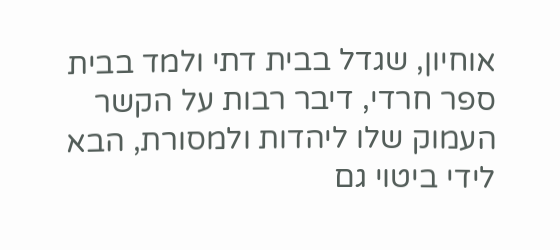אוחיון, שגדל בבית דתי ולמד בבית ספר חרדי, דיבר רבות על הקשר העמוק שלו ליהדות ולמסורת, הבא לידי ביטוי גם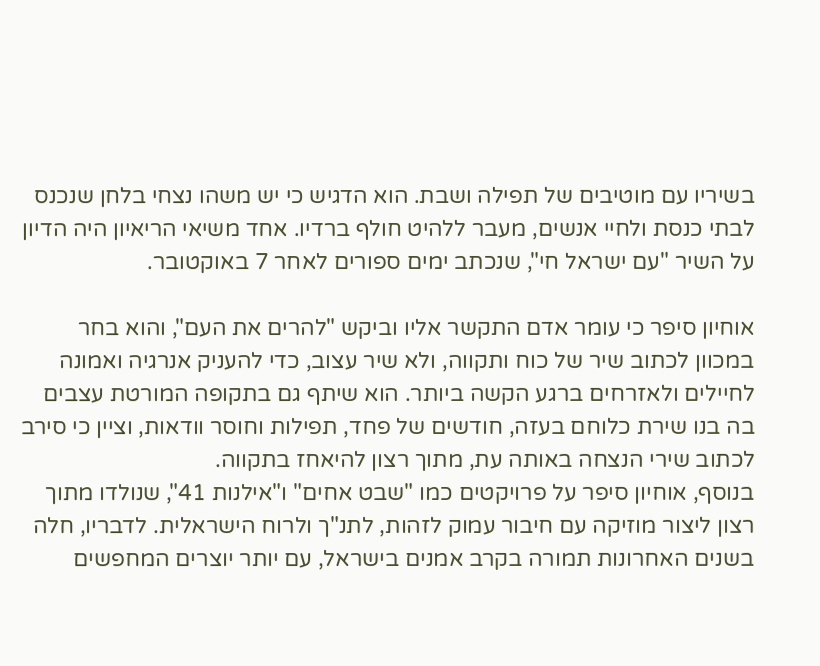בשיריו עם מוטיבים של תפילה ושבת. הוא הדגיש כי יש משהו נצחי בלחן שנכנס לבתי כנסת ולחיי אנשים, מעבר ללהיט חולף ברדיו. אחד משיאי הריאיון היה הדיון על השיר "עם ישראל חי", שנכתב ימים ספורים לאחר 7 באוקטובר.

אוחיון סיפר כי עומר אדם התקשר אליו וביקש "להרים את העם", והוא בחר במכוון לכתוב שיר של כוח ותקווה, ולא שיר עצוב, כדי להעניק אנרגיה ואמונה לחיילים ולאזרחים ברגע הקשה ביותר. הוא שיתף גם בתקופה המורטת עצבים בה בנו שירת כלוחם בעזה, חודשים של פחד, תפילות וחוסר וודאות, וציין כי סירב לכתוב שירי הנצחה באותה עת, מתוך רצון להיאחז בתקווה.
בנוסף, אוחיון סיפר על פרויקטים כמו "שבט אחים" ו"אילנות 41", שנולדו מתוך רצון ליצור מוזיקה עם חיבור עמוק לזהות, לתנ"ך ולרוח הישראלית. לדבריו, חלה בשנים האחרונות תמורה בקרב אמנים בישראל, עם יותר יוצרים המחפשים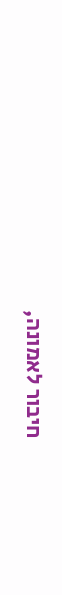חיבור לאמונה,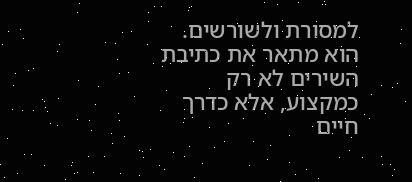למסורת ולשורשים. הוא מתאר את כתיבת השירים לא רק כמקצוע, אלא כדרך חיים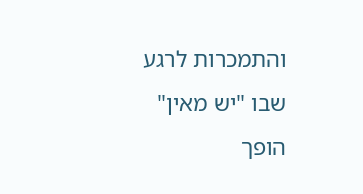והתמכרות לרגע שבו "יש מאין" הופך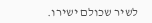לשיר שכולם ישירו.